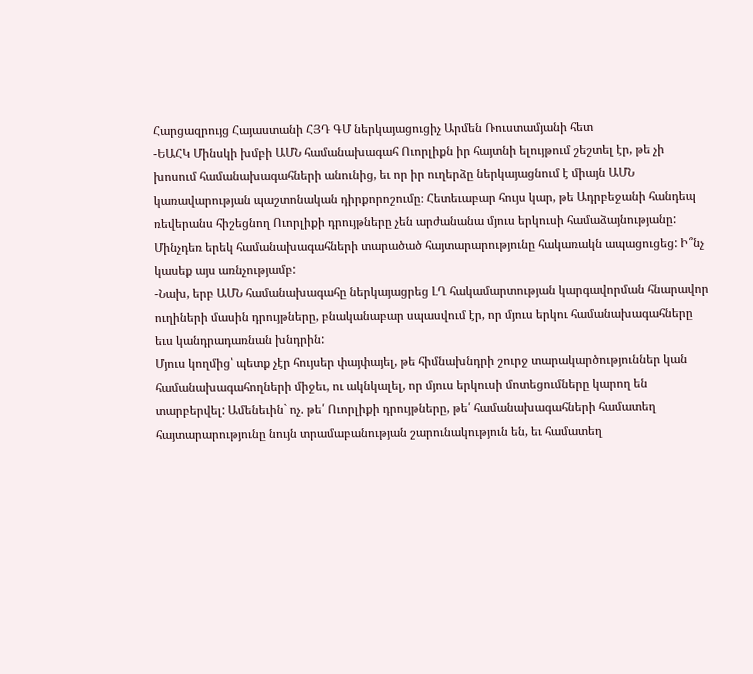Հարցազրույց Հայաստանի ՀՅԴ ԳՄ ներկայացուցիչ Արմեն Ռուստամյանի հետ
-ԵԱՀԿ Մինսկի խմբի ԱՄՆ համանախագահ Ուորլիքն իր հայտնի ելույթում շեշտել էր, թե չի խոսում համանախագահների անունից, եւ որ իր ուղերձը ներկայացնում է միայն ԱՄՆ կառավարության պաշտոնական դիրքորոշումը։ Հետեւաբար հույս կար, թե Ադրբեջանի հանդեպ ռեվերանս հիշեցնող Ուորլիքի դրույթները չեն արժանանա մյուս երկուսի համաձայնությանը: Մինչդեռ երեկ համանախագահների տարածած հայտարարությունը հակառակն ապացուցեց: Ի՞նչ կասեք այս առնչությամբ:
-Նախ, երբ ԱՄՆ համանախագահը ներկայացրեց ԼՂ հակամարտության կարգավորման հնարավոր ուղիների մասին դրույթները, բնականաբար սպասվում էր, որ մյուս երկու համանախագահները եւս կանդրադառնան խնդրին:
Մյուս կողմից՝ պետք չէր հույսեր փայփայել, թե հիմնախնդրի շուրջ տարակարծություններ կան համանախագահողների միջեւ, ու ակնկալել, որ մյուս երկուսի մոտեցումները կարող են տարբերվել: Ամենեւին` ոչ. թե՛ Ուորլիքի դրույթները, թե՛ համանախագահների համատեղ հայտարարությունը նույն տրամաբանության շարունակություն են, եւ համատեղ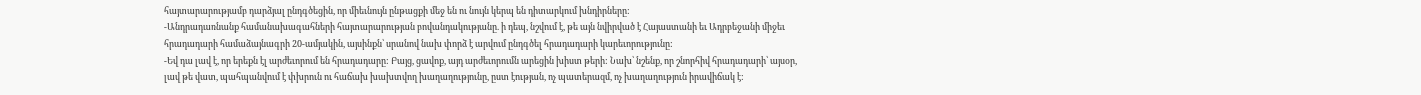հայտարարությամբ դարձյալ ընդգծեցին, որ միեւնույն ընթացքի մեջ են ու նույն կերպ են դիտարկում խնդիրները:
-Անդրադառնանք համանախագահների հայտարարության բովանդակությանը. ի դեպ, նշվում է, թե այն նվիրված է Հայաստանի եւ Ադրբեջանի միջեւ հրադադարի համաձայնագրի 20-ամյակին, այսինքն՝ սրանով նախ փորձ է արվում ընդգծել հրադադարի կարեւորությունը:
-Եվ դա լավ է, որ երեքն էլ արժեւորում են հրադադարը: Բայց, ցավոք, այդ արժեւորումն արեցին խիստ թերի: Նախ՝ նշենք, որ շնորհիվ հրադադարի՝ այսօր, լավ թե վատ, պահպանվում է փխրուն ու հաճախ խախտվող խաղաղությունը, ըստ էության, ոչ պատերազմ, ոչ խաղաղություն իրավիճակ է: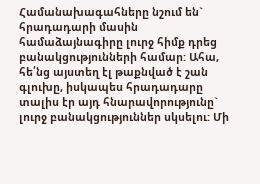Համանախագահները նշում են` հրադադարի մասին համաձայնագիրը լուրջ հիմք դրեց բանակցությունների համար: Ահա, հե՛նց այստեղ էլ թաքնված է շան գլուխը, իսկապես հրադադարը տալիս էր այդ հնարավորությունը` լուրջ բանակցություններ սկսելու: Մի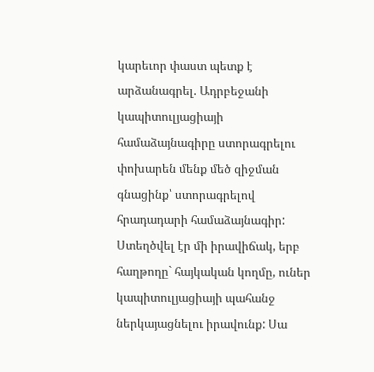կարեւոր փաստ պետք է արձանագրել. Ադրբեջանի կապիտուլյացիայի համաձայնագիրը ստորագրելու փոխարեն մենք մեծ զիջման գնացինք՝ ստորագրելով հրադադարի համաձայնագիր: Ստեղծվել էր մի իրավիճակ, երբ հաղթողը` հայկական կողմը, ուներ կապիտուլյացիայի պահանջ ներկայացնելու իրավունք: Սա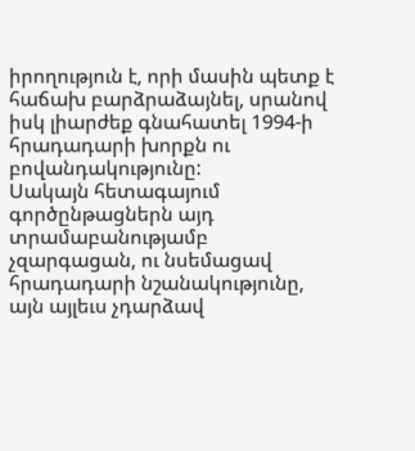իրողություն է, որի մասին պետք է հաճախ բարձրաձայնել, սրանով իսկ լիարժեք գնահատել 1994-ի հրադադարի խորքն ու բովանդակությունը:
Սակայն հետագայում գործընթացներն այդ տրամաբանությամբ չզարգացան, ու նսեմացավ հրադադարի նշանակությունը, այն այլեւս չդարձավ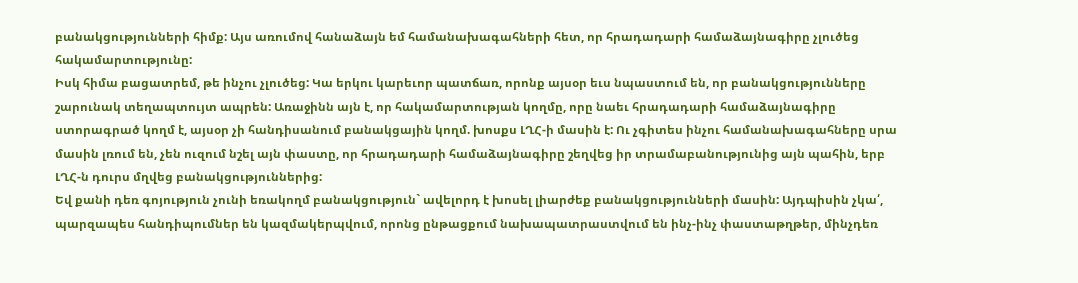բանակցությունների հիմք: Այս առումով հանաձայն եմ համանախագահների հետ, որ հրադադարի համաձայնագիրը չլուծեց հակամարտությունը:
Իսկ հիմա բացատրեմ, թե ինչու չլուծեց: Կա երկու կարեւոր պատճառ, որոնք այսօր եւս նպաստում են, որ բանակցությունները շարունակ տեղապտույտ ապրեն: Առաջինն այն է, որ հակամարտության կողմը, որը նաեւ հրադադարի համաձայնագիրը ստորագրած կողմ է, այսօր չի հանդիսանում բանակցային կողմ. խոսքս ԼՂՀ-ի մասին է: Ու չգիտես ինչու համանախագահները սրա մասին լռում են, չեն ուզում նշել այն փաստը, որ հրադադարի համաձայնագիրը շեղվեց իր տրամաբանությունից այն պահին, երբ ԼՂՀ-ն դուրս մղվեց բանակցություններից:
Եվ քանի դեռ գոյություն չունի եռակողմ բանակցություն` ավելորդ է խոսել լիարժեք բանակցությունների մասին: Այդպիսին չկա՛, պարզապես հանդիպումներ են կազմակերպվում, որոնց ընթացքում նախապատրաստվում են ինչ-ինչ փաստաթղթեր, մինչդեռ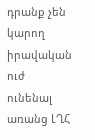դրանք չեն կարող իրավական ուժ ունենալ առանց ԼՂՀ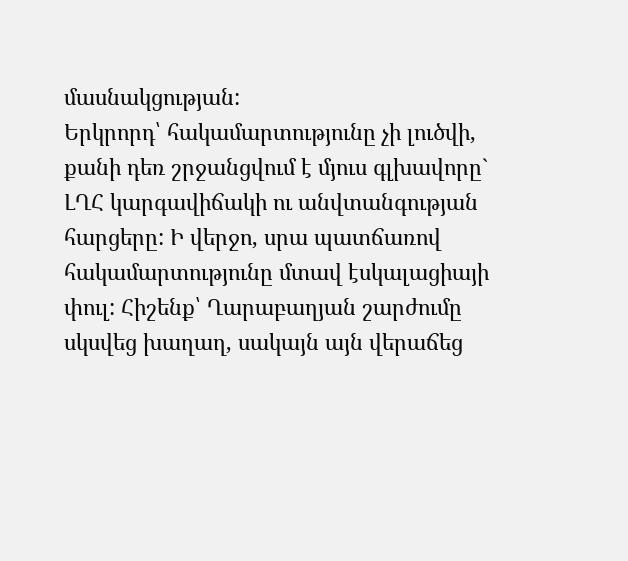մասնակցության:
Երկրորդ՝ հակամարտությունը չի լուծվի, քանի դեռ շրջանցվում է մյուս գլխավորը` ԼՂՀ կարգավիճակի ու անվտանգության հարցերը: Ի վերջո, սրա պատճառով հակամարտությունը մտավ էսկալացիայի փուլ: Հիշենք՝ Ղարաբաղյան շարժումը սկսվեց խաղաղ, սակայն այն վերաճեց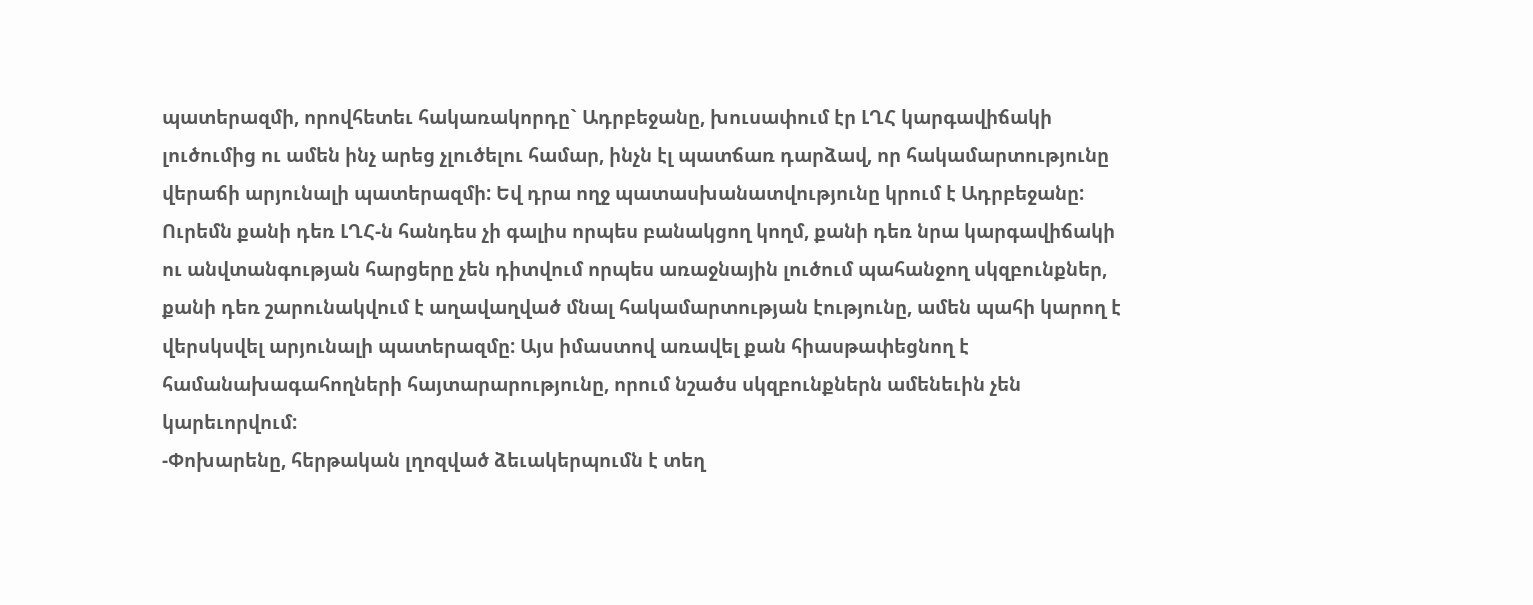պատերազմի, որովհետեւ հակառակորդը` Ադրբեջանը, խուսափում էր ԼՂՀ կարգավիճակի լուծումից ու ամեն ինչ արեց չլուծելու համար, ինչն էլ պատճառ դարձավ, որ հակամարտությունը վերաճի արյունալի պատերազմի: Եվ դրա ողջ պատասխանատվությունը կրում է Ադրբեջանը:
Ուրեմն քանի դեռ ԼՂՀ-ն հանդես չի գալիս որպես բանակցող կողմ, քանի դեռ նրա կարգավիճակի ու անվտանգության հարցերը չեն դիտվում որպես առաջնային լուծում պահանջող սկզբունքներ, քանի դեռ շարունակվում է աղավաղված մնալ հակամարտության էությունը, ամեն պահի կարող է վերսկսվել արյունալի պատերազմը: Այս իմաստով առավել քան հիասթափեցնող է համանախագահողների հայտարարությունը, որում նշածս սկզբունքներն ամենեւին չեն կարեւորվում:
-Փոխարենը, հերթական լղոզված ձեւակերպումն է տեղ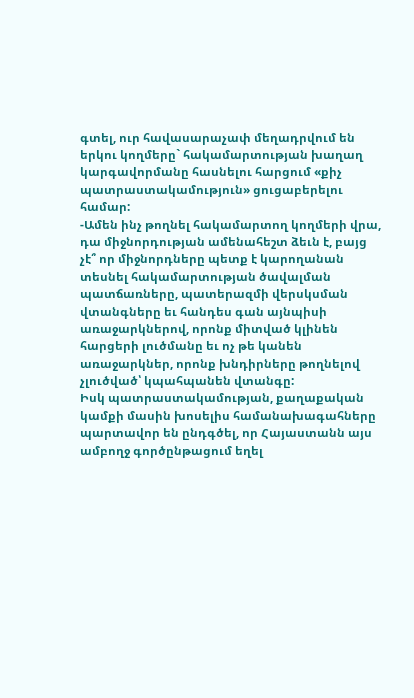գտել, ուր հավասարաչափ մեղադրվում են երկու կողմերը` հակամարտության խաղաղ կարգավորմանը հասնելու հարցում «քիչ պատրաստակամություն» ցուցաբերելու համար:
-Ամեն ինչ թողնել հակամարտող կողմերի վրա, դա միջնորդության ամենահեշտ ձեւն է, բայց չէ՞ որ միջնորդները պետք է կարողանան տեսնել հակամարտության ծավալման պատճառները, պատերազմի վերսկսման վտանգները եւ հանդես գան այնպիսի առաջարկներով, որոնք միտված կլինեն հարցերի լուծմանը եւ ոչ թե կանեն առաջարկներ, որոնք խնդիրները թողնելով չլուծված՝ կպահպանեն վտանգը:
Իսկ պատրաստակամության, քաղաքական կամքի մասին խոսելիս համանախագահները պարտավոր են ընդգծել, որ Հայաստանն այս ամբողջ գործընթացում եղել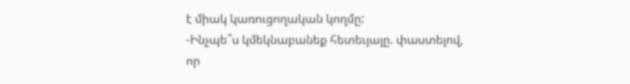է միակ կառուցողական կողմը:
-Ինչպե՞ս կմեկնաբանեք հետեւյալը. փաստելով, որ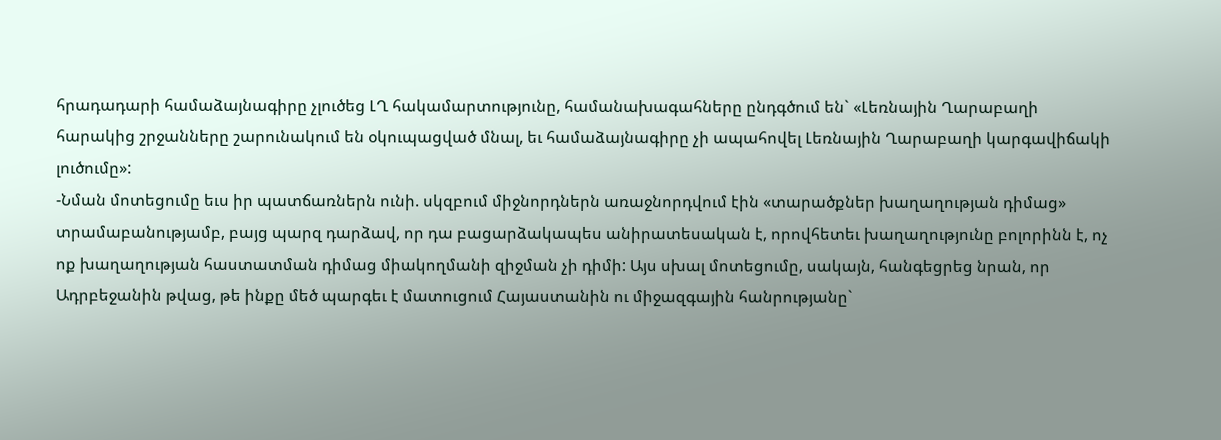հրադադարի համաձայնագիրը չլուծեց ԼՂ հակամարտությունը, համանախագահները ընդգծում են` «Լեռնային Ղարաբաղի հարակից շրջանները շարունակում են օկուպացված մնալ, եւ համաձայնագիրը չի ապահովել Լեռնային Ղարաբաղի կարգավիճակի լուծումը»:
-Նման մոտեցումը եւս իր պատճառներն ունի. սկզբում միջնորդներն առաջնորդվում էին «տարածքներ խաղաղության դիմաց» տրամաբանությամբ, բայց պարզ դարձավ, որ դա բացարձակապես անիրատեսական է, որովհետեւ խաղաղությունը բոլորինն է, ոչ ոք խաղաղության հաստատման դիմաց միակողմանի զիջման չի դիմի: Այս սխալ մոտեցումը, սակայն, հանգեցրեց նրան, որ Ադրբեջանին թվաց, թե ինքը մեծ պարգեւ է մատուցում Հայաստանին ու միջազգային հանրությանը`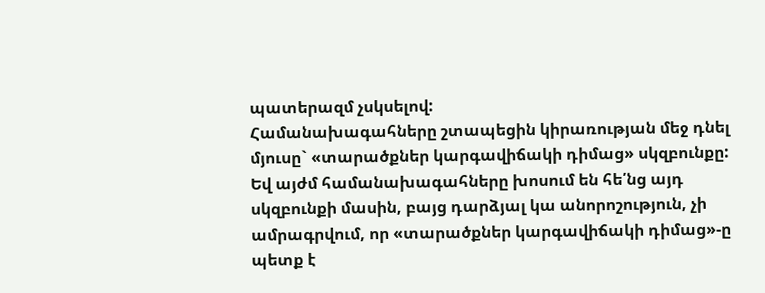պատերազմ չսկսելով:
Համանախագահները շտապեցին կիրառության մեջ դնել մյուսը` «տարածքներ կարգավիճակի դիմաց» սկզբունքը: Եվ այժմ համանախագահները խոսում են հե՛նց այդ սկզբունքի մասին, բայց դարձյալ կա անորոշություն, չի ամրագրվում, որ «տարածքներ կարգավիճակի դիմաց»-ը պետք է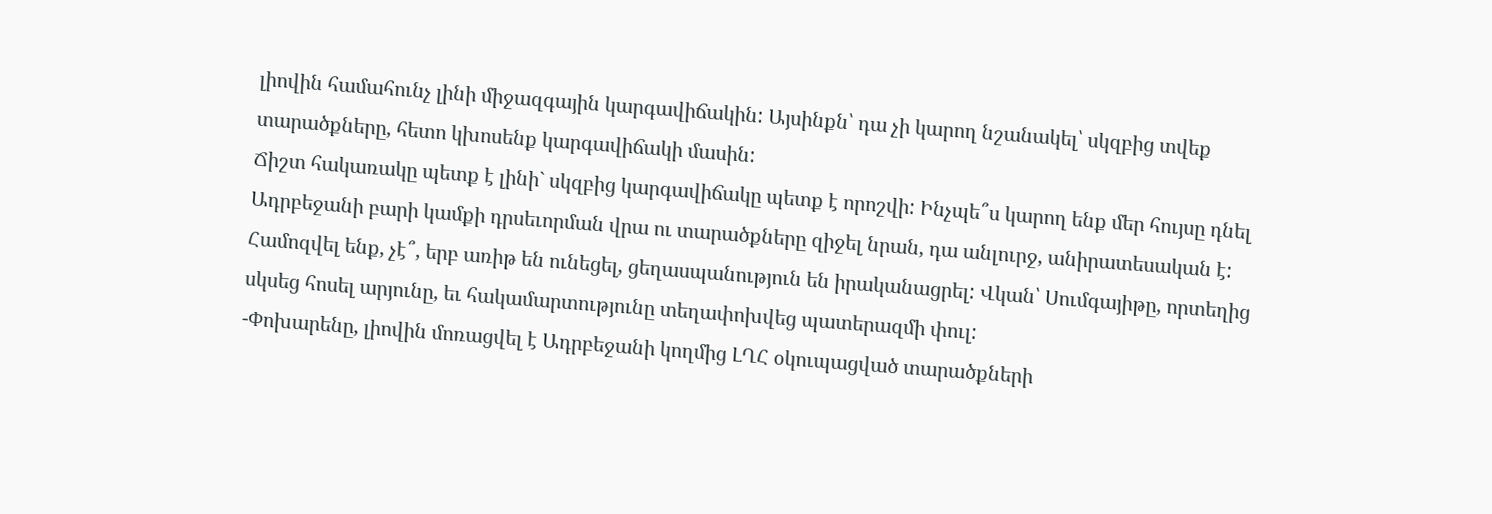լիովին համահունչ լինի միջազգային կարգավիճակին: Այսինքն՝ դա չի կարող նշանակել՝ սկզբից տվեք տարածքները, հետո կխոսենք կարգավիճակի մասին:
Ճիշտ հակառակը պետք է լինի` սկզբից կարգավիճակը պետք է որոշվի: Ինչպե՞ս կարող ենք մեր հույսը դնել Ադրբեջանի բարի կամքի դրսեւորման վրա ու տարածքները զիջել նրան, դա անլուրջ, անիրատեսական է: Համոզվել ենք, չէ՞, երբ առիթ են ունեցել, ցեղասպանություն են իրականացրել: Վկան՝ Սումգայիթը, որտեղից սկսեց հոսել արյունը, եւ հակամարտությունը տեղափոխվեց պատերազմի փուլ:
-Փոխարենը, լիովին մոռացվել է Ադրբեջանի կողմից ԼՂՀ օկուպացված տարածքների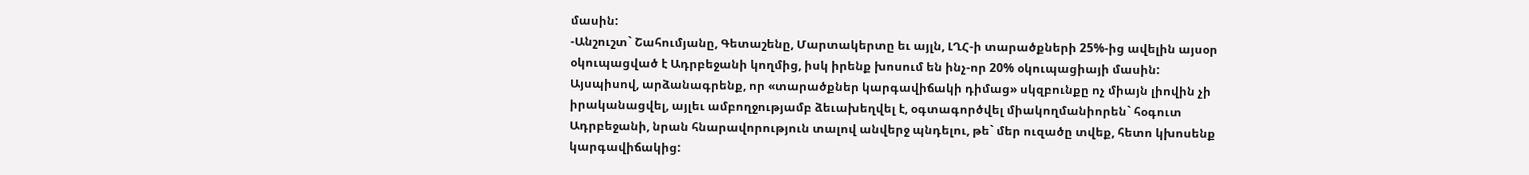մասին:
-Անշուշտ` Շահումյանը, Գետաշենը, Մարտակերտը եւ այլն, ԼՂՀ-ի տարածքների 25%-ից ավելին այսօր օկուպացված է Ադրբեջանի կողմից, իսկ իրենք խոսում են ինչ-որ 20% օկուպացիայի մասին:
Այսպիսով, արձանագրենք, որ «տարածքներ կարգավիճակի դիմաց» սկզբունքը ոչ միայն լիովին չի իրականացվել, այլեւ ամբողջությամբ ձեւախեղվել է, օգտագործվել միակողմանիորեն` հօգուտ Ադրբեջանի, նրան հնարավորություն տալով անվերջ պնդելու, թե` մեր ուզածը տվեք, հետո կխոսենք կարգավիճակից: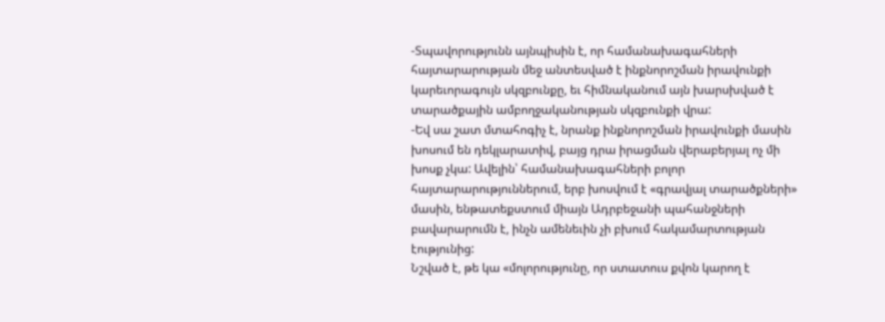-Տպավորությունն այնպիսին է, որ համանախագահների հայտարարության մեջ անտեսված է ինքնորոշման իրավունքի կարեւորագույն սկզբունքը, եւ հիմնականում այն խարսխված է տարածքային ամբողջականության սկզբունքի վրա:
-Եվ սա շատ մտահոգիչ է, նրանք ինքնորոշման իրավունքի մասին խոսում են դեկլարատիվ, բայց դրա իրացման վերաբերյալ ոչ մի խոսք չկա: Ավելին՝ համանախագահների բոլոր հայտարարություններում, երբ խոսվում է «գրավյալ տարածքների» մասին, ենթատեքստում միայն Ադրբեջանի պահանջների բավարարումն է, ինչն ամենեւին չի բխում հակամարտության էությունից:
Նշված է, թե կա «մոլորությունը, որ ստատուս քվոն կարող է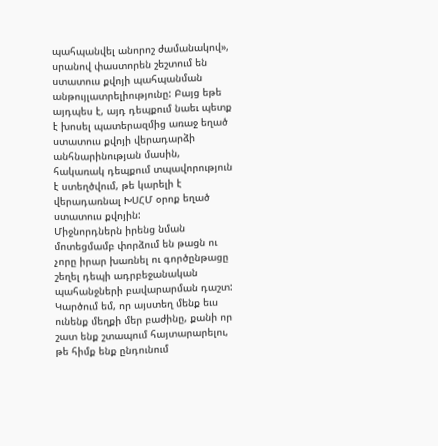պահպանվել անորոշ ժամանակով», սրանով փաստորեն շեշտում են ստատուս քվոյի պահպանման անթույլատրելիությունը: Բայց եթե այդպես է, այդ դեպքում նաեւ պետք է խոսել պատերազմից առաջ եղած ստատուս քվոյի վերադարձի անհնարինության մասին, հակառակ դեպքում տպավորություն է ստեղծվում, թե կարելի է վերադառնալ ԽՍՀՄ օրոք եղած ստատուս քվոյին:
Միջնորդներն իրենց նման մոտեցմամբ փորձում են թացն ու չորը իրար խառնել ու գործընթացը շեղել դեպի ադրբեջանական պահանջների բավարարման դաշտ: Կարծում եմ, որ այստեղ մենք եւս ունենք մեղքի մեր բաժինը, քանի որ շատ ենք շտապում հայտարարելու, թե հիմք ենք ընդունում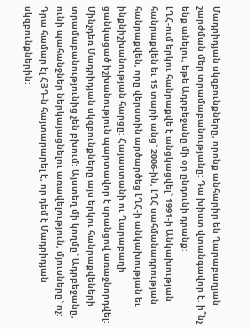Մադրիդյան սկզբունքները, որոնք անհարիր են Ղարաբաղյան շարժման մեր տրամաբանությանը: Դա խիստ վտանգավոր է. ի՞նչ ենք անելու, եթե Ադրբեջանը մի օր ընդունի դրանք:
ԼՂՀ-ում երկու հանրաքվե է անցկացվել` 1991-ի Անկախության հանրաքվեն եւ 15 տարի անց` 2006-ին, ԼՂՀ սահմանադրության հանրաքվեն, որը վերստին արծարծեց ԼՂՀ-ի անկախության եւ ինքնիշխանության հարցը: Հայաստանի ու Ղարաբաղի ցանկացած իշխանություն պարտավոր է սրանցով առաջնորդվել: Մինչդեռ Մադրիդյան սկզբունքները այս երկու հանրաքվեների տրամաբանությունից չեն բխում: Այստեղ մի կողմը` Ադրբեջանը, ունի պահանջներ ներկայացնելու առավելություն, մյուսները` ոչ: Դրա համար էլ ՀՅԴ-ն հայտարարել է, որ դեմ է Մադրիդյան սկզբունքներին: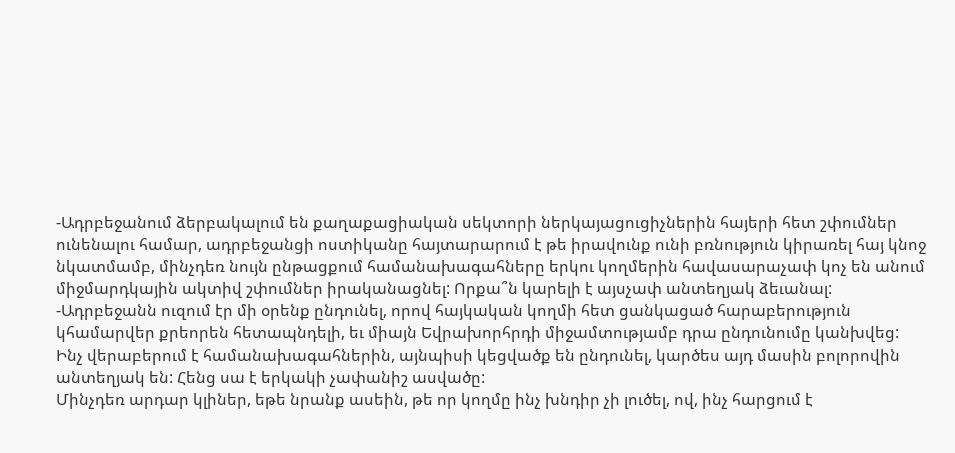-Ադրբեջանում ձերբակալում են քաղաքացիական սեկտորի ներկայացուցիչներին հայերի հետ շփումներ ունենալու համար, ադրբեջանցի ոստիկանը հայտարարում է թե իրավունք ունի բռնություն կիրառել հայ կնոջ նկատմամբ, մինչդեռ նույն ընթացքում համանախագահները երկու կողմերին հավասարաչափ կոչ են անում միջմարդկային ակտիվ շփումներ իրականացնել: Որքա՞ն կարելի է այսչափ անտեղյակ ձեւանալ:
-Ադրբեջանն ուզում էր մի օրենք ընդունել, որով հայկական կողմի հետ ցանկացած հարաբերություն կհամարվեր քրեորեն հետապնդելի, եւ միայն Եվրախորհրդի միջամտությամբ դրա ընդունումը կանխվեց:
Ինչ վերաբերում է համանախագահներին, այնպիսի կեցվածք են ընդունել, կարծես այդ մասին բոլորովին անտեղյակ են: Հենց սա է երկակի չափանիշ ասվածը:
Մինչդեռ արդար կլիներ, եթե նրանք ասեին, թե որ կողմը ինչ խնդիր չի լուծել, ով, ինչ հարցում է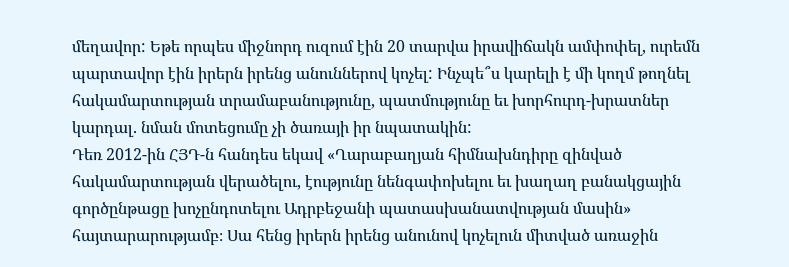մեղավոր: Եթե որպես միջնորդ ուզում էին 20 տարվա իրավիճակն ամփոփել, ուրեմն պարտավոր էին իրերն իրենց անուններով կոչել: Ինչպե՞ս կարելի է մի կողմ թողնել հակամարտության տրամաբանությունը, պատմությունը եւ խորհուրդ-խրատներ կարդալ. նման մոտեցումը չի ծառայի իր նպատակին:
Դեռ 2012-ին ՀՅԴ-ն հանդես եկավ «Ղարաբաղյան հիմնախնդիրը զինված հակամարտության վերածելու, էությունը նենգափոխելու եւ խաղաղ բանակցային գործընթացը խոչընդոտելու Ադրբեջանի պատասխանատվության մասին» հայտարարությամբ։ Սա հենց իրերն իրենց անունով կոչելուն միտված առաջին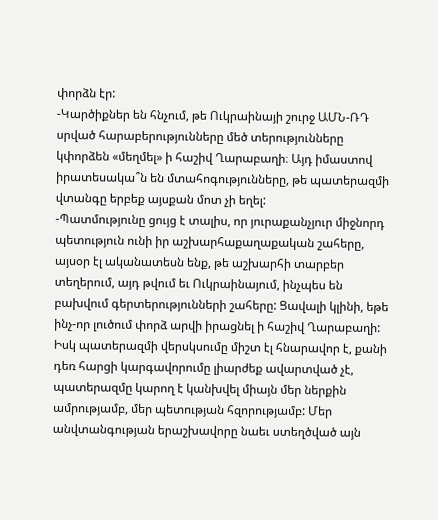փորձն էր:
-Կարծիքներ են հնչում, թե Ուկրաինայի շուրջ ԱՄՆ-ՌԴ սրված հարաբերությունները մեծ տերությունները կփորձեն «մեղմել» ի հաշիվ Ղարաբաղի։ Այդ իմաստով իրատեսակա՞ն են մտահոգությունները, թե պատերազմի վտանգը երբեք այսքան մոտ չի եղել:
-Պատմությունը ցույց է տալիս, որ յուրաքանչյուր միջնորդ պետություն ունի իր աշխարհաքաղաքական շահերը, այսօր էլ ականատեսն ենք, թե աշխարհի տարբեր տեղերում, այդ թվում եւ Ուկրաինայում, ինչպես են բախվում գերտերությունների շահերը: Ցավալի կլինի, եթե ինչ-որ լուծում փորձ արվի իրացնել ի հաշիվ Ղարաբաղի:
Իսկ պատերազմի վերսկսումը միշտ էլ հնարավոր է, քանի դեռ հարցի կարգավորումը լիարժեք ավարտված չէ, պատերազմը կարող է կանխվել միայն մեր ներքին ամրությամբ, մեր պետության հզորությամբ: Մեր անվտանգության երաշխավորը նաեւ ստեղծված այն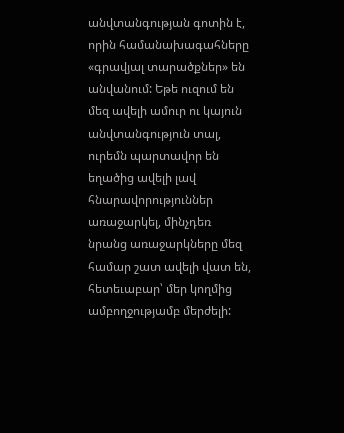անվտանգության գոտին է, որին համանախագահները «գրավյալ տարածքներ» են անվանում: Եթե ուզում են մեզ ավելի ամուր ու կայուն անվտանգություն տալ, ուրեմն պարտավոր են եղածից ավելի լավ հնարավորություններ առաջարկել, մինչդեռ նրանց առաջարկները մեզ համար շատ ավելի վատ են, հետեւաբար՝ մեր կողմից ամբողջությամբ մերժելի: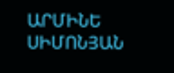ԱՐՄԻՆԵ ՍԻՄՈՆՅԱՆ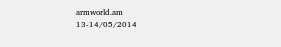armworld.am
13-14/05/2014